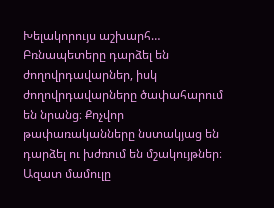Խելակորույս աշխարհ… Բռնապետերը դարձել են ժողովրդավարներ, իսկ ժողովրդավարները ծափահարում են նրանց։ Քոչվոր թափառականները նստակյաց են դարձել ու խժռում են մշակույթներ։ Ազատ մամուլը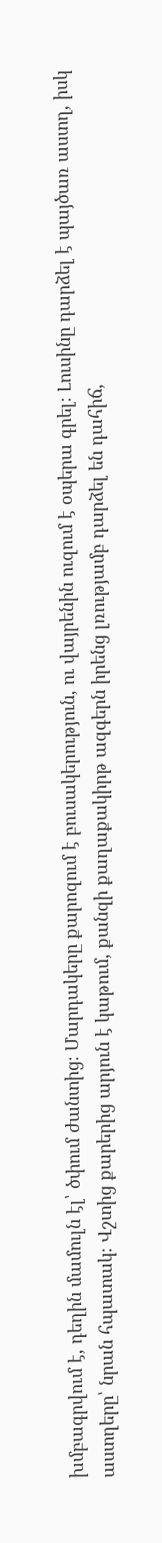խմբագրվում է, դեղին մամուլն էլ՝ ծփում ժանտից։ Մարդակերը քարոզում է բուսակերություն, ու վայրենին ուզում է օպերա գրել։ Լուսինը դարձել է պայծառ աստղ, իսկ աստղերը՝ նրան հպատակ։ Վշտից քարերից արյուն է կաթում, քանզի քաղաքակիրթ ազգերն իրենց լռությամբ դարձել են դահիճ,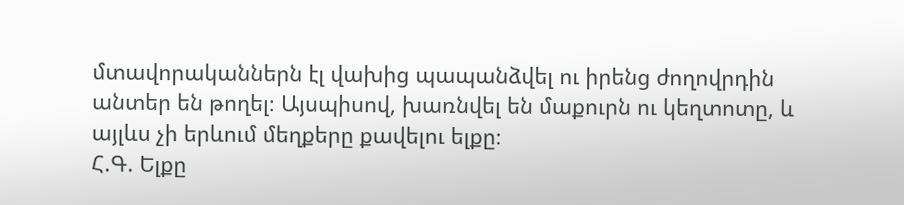մտավորականներն էլ վախից պապանձվել ու իրենց ժողովրդին անտեր են թողել։ Այսպիսով, խառնվել են մաքուրն ու կեղտոտը, և այլևս չի երևում մեղքերը քավելու ելքը։
Հ.Գ. Ելքը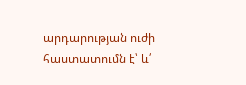արդարության ուժի հաստատումն է՝ և՛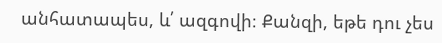անհատապես, և՛ ազգովի։ Քանզի, եթե դու չես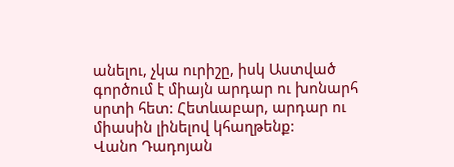անելու, չկա ուրիշը, իսկ Աստված գործում է միայն արդար ու խոնարհ սրտի հետ: Հետևաբար, արդար ու միասին լինելով կհաղթենք:
Վանո Դադոյան